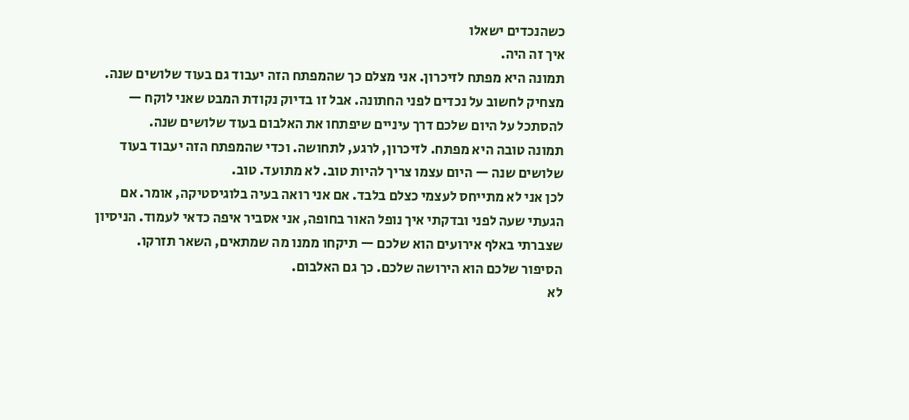כשהנכדים ישאלו
איך זה היה.
תמונה היא מפתח לזיכרון. אני מצלם כך שהמפתח הזה יעבוד גם בעוד שלושים שנה.
מצחיק לחשוב על נכדים לפני החתונה. אבל זו בדיוק נקודת המבט שאני לוקח — להסתכל על היום שלכם דרך עיניים שיפתחו את האלבום בעוד שלושים שנה.
תמונה טובה היא מפתח. לזיכרון, לרגע, לתחושה. וכדי שהמפתח הזה יעבוד בעוד שלושים שנה — היום עצמו צריך להיות טוב. לא מתועד. טוב.
לכן אני לא מתייחס לעצמי כצלם בלבד. אם אני רואה בעיה בלוגיסטיקה, אומר. אם הגעתי שעה לפני ובדקתי איך נופל האור בחופה, אני אסביר איפה כדאי לעמוד. הניסיון שצברתי באלף אירועים הוא שלכם — תיקחו ממנו מה שמתאים, השאר תזרקו.
הסיפור שלכם הוא הירושה שלכם. כך גם האלבום.
לא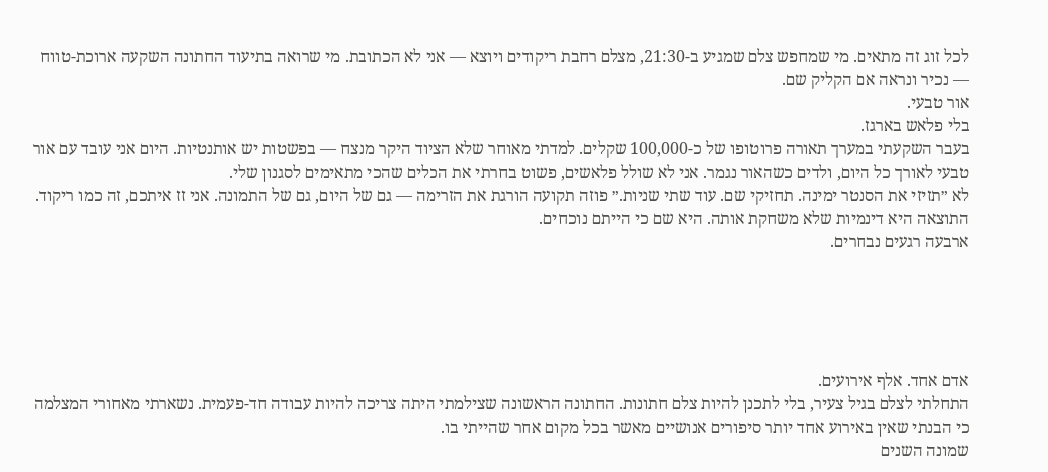לכל זוג זה מתאים. מי שמחפש צלם שמגיע ב-21:30, מצלם רחבת ריקודים ויוצא — אני לא הכתובת. מי שרואה בתיעוד החתונה השקעה ארוכת-טווח — נכיר ונראה אם הקליק שם.
אור טבעי.
בלי פלאש בארגז.
בעבר השקעתי במערך תאורה פרוטופו של כ-100,000 שקלים. למדתי מאוחר שלא הציוד היקר מנצח — בפשטות יש אותנטיות. היום אני עובד עם אור טבעי לאורך כל היום, ולדים כשהאור נגמר. אני לא שולל פלאשים, פשוט בחרתי את הכלים שהכי מתאימים לסגנון שלי.
לא ״תזיזי את הסנטר ימינה. תחזיקי שם. עוד שתי שניות.״ פוזה תקועה הורגת את הזרימה — גם של היום, גם של התמונה. אני זז איתכם, זה כמו ריקוד.
התוצאה היא דינמיות שלא משחקת אותה. היא שם כי הייתם נוכחים.
ארבעה רגעים נבחרים.





אדם אחד. אלף אירועים.
התחלתי לצלם בגיל צעיר, בלי לתכנן להיות צלם חתונות. החתונה הראשונה שצילמתי היתה צריכה להיות עבודה חד-פעמית. נשארתי מאחורי המצלמה כי הבנתי שאין באירוע אחד יותר סיפורים אנושיים מאשר בכל מקום אחר שהייתי בו.
שמונה השנים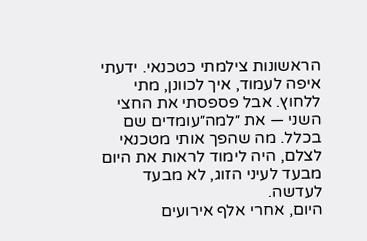הראשונות צילמתי כטכנאי. ידעתי איפה לעמוד, איך לכוונן, מתי ללחוץ. אבל פספסתי את החצי השני — את ״למה״עומדים שם בכלל. מה שהפך אותי מטכנאי לצלם, היה לימוד לראות את היום מבעד לעיני הזוג, לא מבעד לעדשה.
היום, אחרי אלף אירועים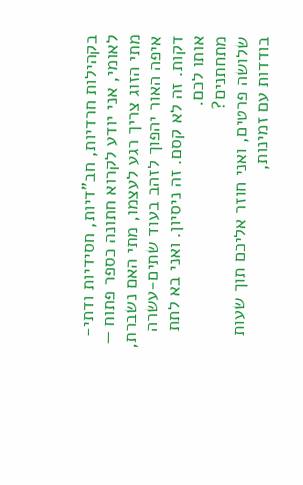בקהילות חרדיות, חב"דיות, חסידיות ודתי-לאומי, אני יודע לקרוא חתונה כספר פתוח — מתי הזוג צריך רגע לעצמו, מתי האם נשברת, איפה האור יהפוך לזהב בעוד שתים-עשרה דקות. זה לא קסם. זה ניסיון. ואני בא לתת אותו לכם.
מתחתנים?
שלושה פרטים, ואני חוזר אליכם תוך שעות בודדות עם זמינות,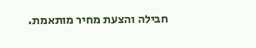חבילה והצעת מחיר מותאמת.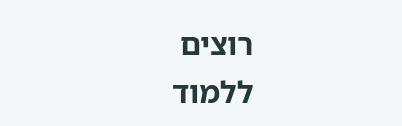רוצים
ללמוד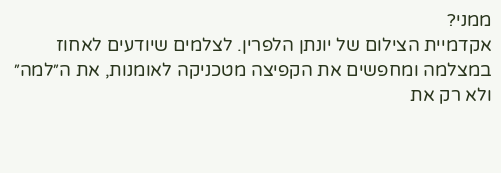ממני?
אקדמיית הצילום של יונתן הלפרין. לצלמים שיודעים לאחוז במצלמה ומחפשים את הקפיצה מטכניקה לאומנות, את ה״למה״ ולא רק את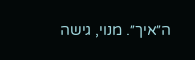ה״איך״. מנוי, גישה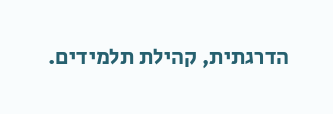הדרגתית, קהילת תלמידים.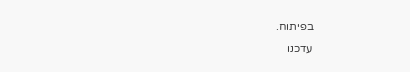בפיתוח.
עדכנו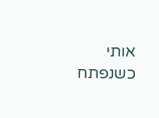אותי כשנפתח